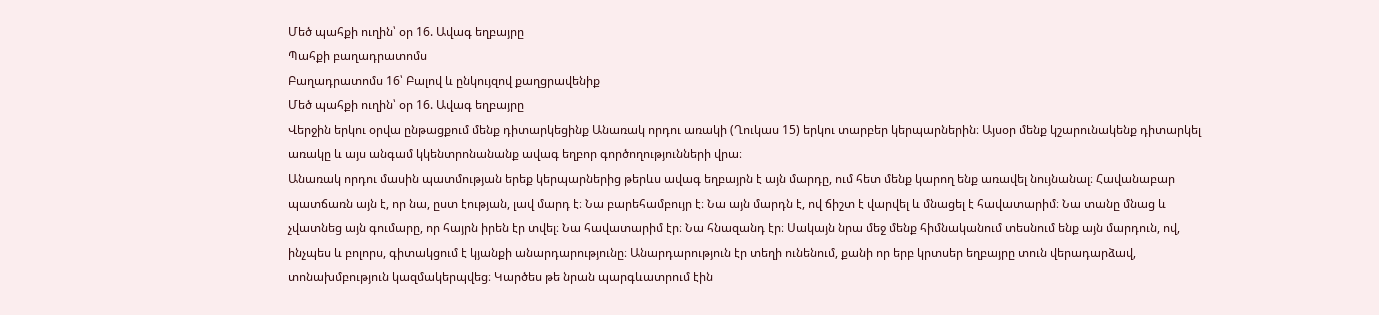Մեծ պահքի ուղին՝ օր 16. Ավագ եղբայրը
Պահքի բաղադրատոմս
Բաղադրատոմս 16՝ Բալով և ընկույզով քաղցրավենիք
Մեծ պահքի ուղին՝ օր 16. Ավագ եղբայրը
Վերջին երկու օրվա ընթացքում մենք դիտարկեցինք Անառակ որդու առակի (Ղուկաս 15) երկու տարբեր կերպարներին։ Այսօր մենք կշարունակենք դիտարկել առակը և այս անգամ կկենտրոնանանք ավագ եղբոր գործողությունների վրա։
Անառակ որդու մասին պատմության երեք կերպարներից թերևս ավագ եղբայրն է այն մարդը, ում հետ մենք կարող ենք առավել նույնանալ։ Հավանաբար պատճառն այն է, որ նա, ըստ էության, լավ մարդ է։ Նա բարեհամբույր է։ Նա այն մարդն է, ով ճիշտ է վարվել և մնացել է հավատարիմ։ Նա տանը մնաց և չվատնեց այն գումարը, որ հայրն իրեն էր տվել։ Նա հավատարիմ էր։ Նա հնազանդ էր։ Սակայն նրա մեջ մենք հիմնականում տեսնում ենք այն մարդուն, ով, ինչպես և բոլորս, գիտակցում է կյանքի անարդարությունը։ Անարդարություն էր տեղի ունենում, քանի որ երբ կրտսեր եղբայրը տուն վերադարձավ, տոնախմբություն կազմակերպվեց։ Կարծես թե նրան պարգևատրում էին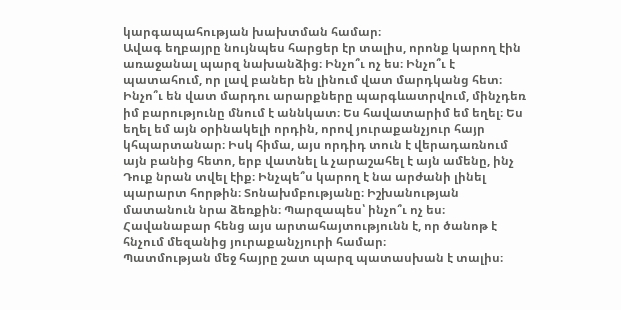կարգապահության խախտման համար։
Ավագ եղբայրը նույնպես հարցեր էր տալիս, որոնք կարող էին առաջանալ պարզ նախանձից։ Ինչո՞ւ ոչ ես։ Ինչո՞ւ է պատահում, որ լավ բաներ են լինում վատ մարդկանց հետ։ Ինչո՞ւ են վատ մարդու արարքները պարգևատրվում, մինչդեռ իմ բարությունը մնում է աննկատ։ Ես հավատարիմ եմ եղել։ Ես եղել եմ այն օրինակելի որդին, որով յուրաքանչյուր հայր կհպարտանար։ Իսկ հիմա, այս որդիդ տուն է վերադառնում այն բանից հետո, երբ վատնել և չարաշահել է այն ամենը, ինչ Դուք նրան տվել էիք։ Ինչպե՞ս կարող է նա արժանի լինել պարարտ հորթին։ Տոնախմբությանը։ Իշխանության մատանուն նրա ձեռքին։ Պարզապես՝ ինչո՞ւ ոչ ես։ Հավանաբար հենց այս արտահայտությունն է, որ ծանոթ է հնչում մեզանից յուրաքանչյուրի համար։
Պատմության մեջ հայրը շատ պարզ պատասխան է տալիս։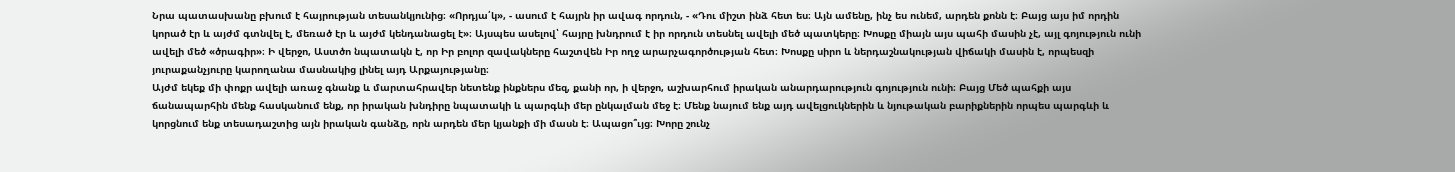Նրա պատասխանը բխում է հայրության տեսանկյունից։ «Որդյա՛կ», - ասում է հայրն իր ավագ որդուն, - «Դու միշտ ինձ հետ ես։ Այն ամենը, ինչ ես ունեմ, արդեն քոնն է։ Բայց այս իմ որդին կորած էր և այժմ գտնվել է, մեռած էր և այժմ կենդանացել է»։ Այսպես ասելով՝ հայրը խնդրում է իր որդուն տեսնել ավելի մեծ պատկերը։ Խոսքը միայն այս պահի մասին չէ, այլ գոյություն ունի ավելի մեծ «ծրագիր»։ Ի վերջո, Աստծո նպատակն է, որ Իր բոլոր զավակները հաշտվեն Իր ողջ արարչագործության հետ։ Խոսքը սիրո և ներդաշնակության վիճակի մասին է, որպեսզի յուրաքանչյուրը կարողանա մասնակից լինել այդ Արքայությանը։
Այժմ եկեք մի փոքր ավելի առաջ գնանք և մարտահրավեր նետենք ինքներս մեզ, քանի որ, ի վերջո, աշխարհում իրական անարդարություն գոյություն ունի։ Բայց Մեծ պահքի այս ճանապարհին մենք հասկանում ենք, որ իրական խնդիրը նպատակի և պարգևի մեր ընկալման մեջ է։ Մենք նայում ենք այդ ավելցուկներին և նյութական բարիքներին որպես պարգևի և կորցնում ենք տեսադաշտից այն իրական գանձը, որն արդեն մեր կյանքի մի մասն է։ Ապացո՞ւյց։ Խորը շունչ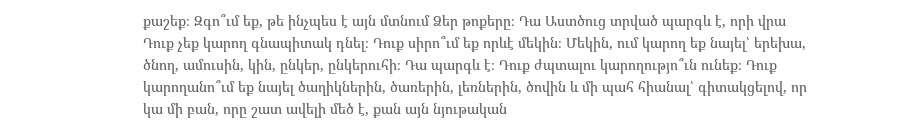քաշեք։ Զգո՞ւմ եք, թե ինչպես է այն մտնում Ձեր թոքերը։ Դա Աստծուց տրված պարգև է, որի վրա Դուք չեք կարող գնապիտակ դնել։ Դուք սիրո՞ւմ եք որևէ մեկին։ Մեկին, ում կարող եք նայել՝ երեխա, ծնող, ամուսին, կին, ընկեր, ընկերուհի։ Դա պարգև է։ Դուք ժպտալու կարողությո՞ւն ունեք։ Դուք կարողանո՞ւմ եք նայել ծաղիկներին, ծառերին, լեռներին, ծովին և մի պահ հիանալ՝ գիտակցելով, որ կա մի բան, որը շատ ավելի մեծ է, քան այն նյութական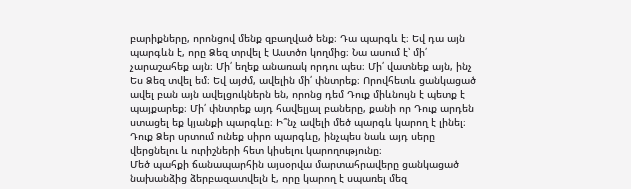բարիքները, որոնցով մենք զբաղված ենք։ Դա պարգև է։ Եվ դա այն պարգևն է, որը Ձեզ տրվել է Աստծո կողմից։ Նա ասում է՝ մի՛ չարաշահեք այն։ Մի՛ եղեք անառակ որդու պես։ Մի՛ վատնեք այն, ինչ Ես Ձեզ տվել եմ։ Եվ այժմ, ավելին մի՛ փնտրեք։ Որովհետև ցանկացած ավել բան այն ավելցուկներն են, որոնց դեմ Դուք միևնույն է պետք է պայքարեք։ Մի՛ փնտրեք այդ հավելյալ բաները, քանի որ Դուք արդեն ստացել եք կյանքի պարգևը։ Ի՞նչ ավելի մեծ պարգև կարող է լինել։ Դուք Ձեր սրտում ունեք սիրո պարգևը, ինչպես նաև այդ սերը վերցնելու և ուրիշների հետ կիսելու կարողությունը։
Մեծ պահքի ճանապարհին այսօրվա մարտահրավերը ցանկացած նախանձից ձերբազատվելն է, որը կարող է սպառել մեզ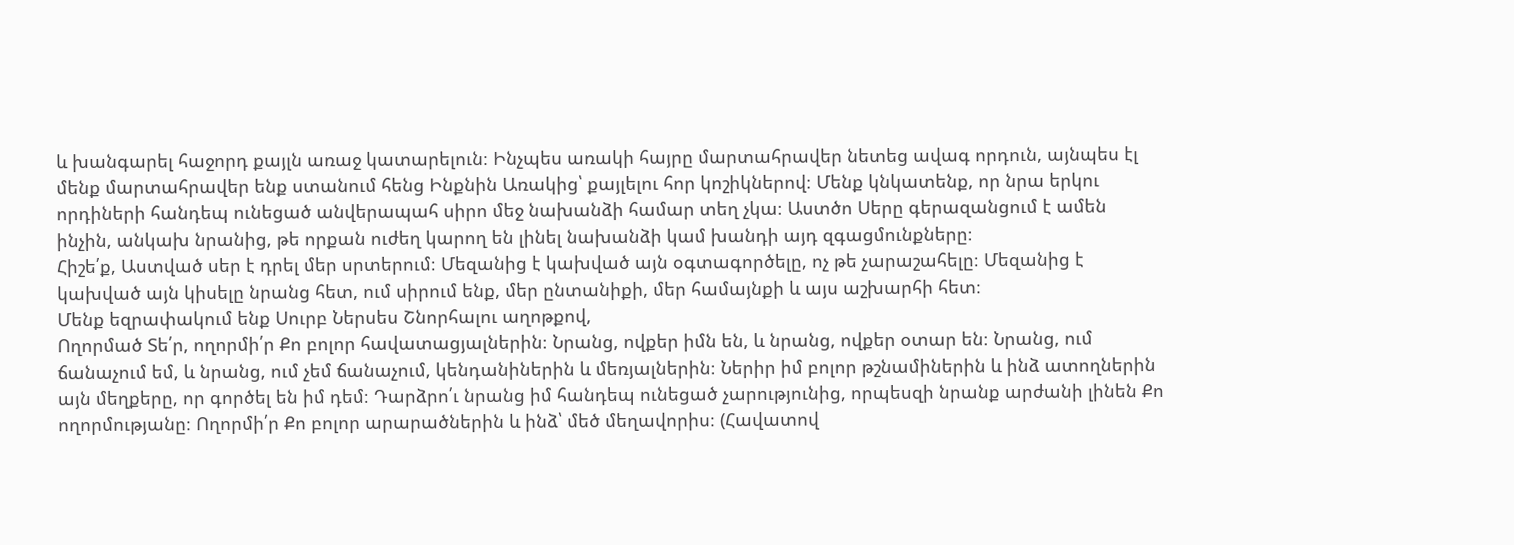և խանգարել հաջորդ քայլն առաջ կատարելուն։ Ինչպես առակի հայրը մարտահրավեր նետեց ավագ որդուն, այնպես էլ մենք մարտահրավեր ենք ստանում հենց Ինքնին Առակից՝ քայլելու հոր կոշիկներով։ Մենք կնկատենք, որ նրա երկու որդիների հանդեպ ունեցած անվերապահ սիրո մեջ նախանձի համար տեղ չկա։ Աստծո Սերը գերազանցում է ամեն ինչին, անկախ նրանից, թե որքան ուժեղ կարող են լինել նախանձի կամ խանդի այդ զգացմունքները։
Հիշե՛ք, Աստված սեր է դրել մեր սրտերում։ Մեզանից է կախված այն օգտագործելը, ոչ թե չարաշահելը։ Մեզանից է կախված այն կիսելը նրանց հետ, ում սիրում ենք, մեր ընտանիքի, մեր համայնքի և այս աշխարհի հետ։
Մենք եզրափակում ենք Սուրբ Ներսես Շնորհալու աղոթքով,
Ողորմած Տե՛ր, ողորմի՛ր Քո բոլոր հավատացյալներին։ Նրանց, ովքեր իմն են, և նրանց, ովքեր օտար են։ Նրանց, ում ճանաչում եմ, և նրանց, ում չեմ ճանաչում, կենդանիներին և մեռյալներին։ Ներիր իմ բոլոր թշնամիներին և ինձ ատողներին այն մեղքերը, որ գործել են իմ դեմ։ Դարձրո՛ւ նրանց իմ հանդեպ ունեցած չարությունից, որպեսզի նրանք արժանի լինեն Քո ողորմությանը։ Ողորմի՛ր Քո բոլոր արարածներին և ինձ՝ մեծ մեղավորիս։ (Հավատով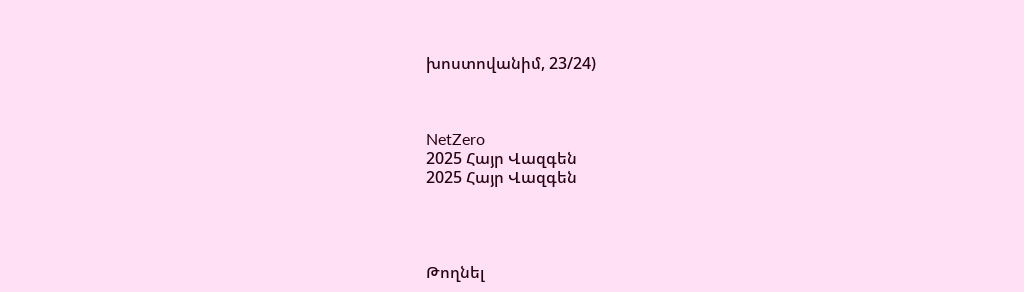խոստովանիմ, 23/24)



NetZero
2025 Հայր Վազգեն
2025 Հայր Վազգեն




Թողնել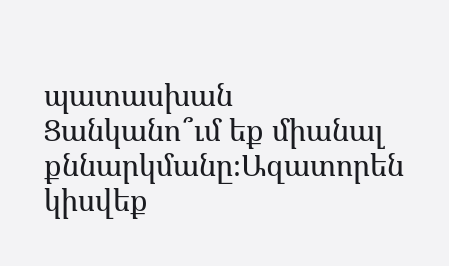պատասխան
Ցանկանո՞ւմ եք միանալ քննարկմանը։Ազատորեն կիսվեք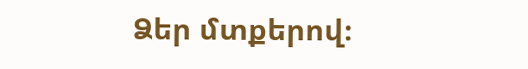Ձեր մտքերով։